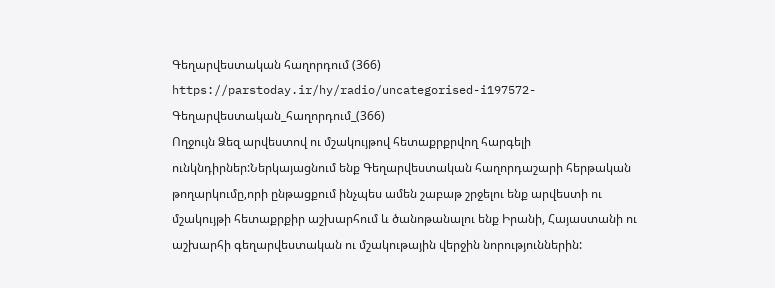Գեղարվեստական հաղորդում (366)
https://parstoday.ir/hy/radio/uncategorised-i197572-Գեղարվեստական_հաղորդում_(366)
Ողջույն Ձեզ արվեստով ու մշակույթով հետաքրքրվող հարգելի ունկնդիրներ:Ներկայացնում ենք Գեղարվեստական հաղորդաշարի հերթական թողարկումը,որի ընթացքում ինչպես ամեն շաբաթ շրջելու ենք արվեստի ու մշակույթի հետաքրքիր աշխարհում և ծանոթանալու ենք Իրանի, Հայաստանի ու աշխարհի գեղարվեստական ու մշակութային վերջին նորություններին: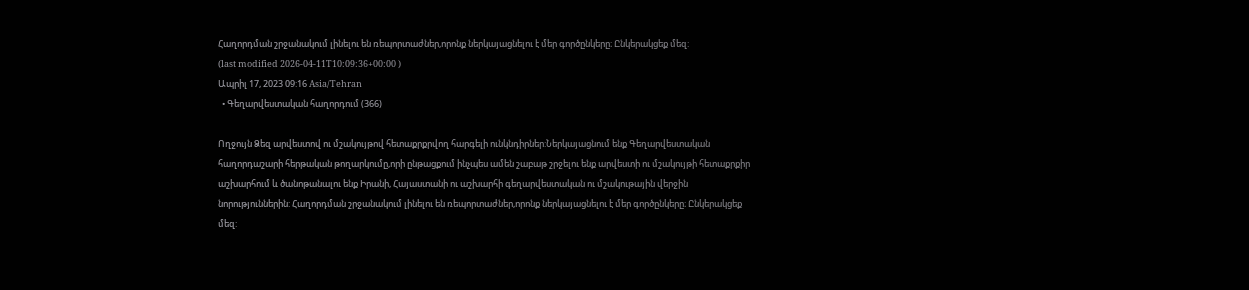Հաղորդման շրջանակում լինելու են ռեպորտաժներ,որոնք ներկայացնելու է մեր գործընկերը։ Ընկերակցեք մեզ:
(last modified 2026-04-11T10:09:36+00:00 )
Ապրիլ 17, 2023 09:16 Asia/Tehran
  • Գեղարվեստական հաղորդում (366)

Ողջույն Ձեզ արվեստով ու մշակույթով հետաքրքրվող հարգելի ունկնդիրներ:Ներկայացնում ենք Գեղարվեստական հաղորդաշարի հերթական թողարկումը,որի ընթացքում ինչպես ամեն շաբաթ շրջելու ենք արվեստի ու մշակույթի հետաքրքիր աշխարհում և ծանոթանալու ենք Իրանի, Հայաստանի ու աշխարհի գեղարվեստական ու մշակութային վերջին նորություններին: Հաղորդման շրջանակում լինելու են ռեպորտաժներ,որոնք ներկայացնելու է մեր գործընկերը։ Ընկերակցեք մեզ: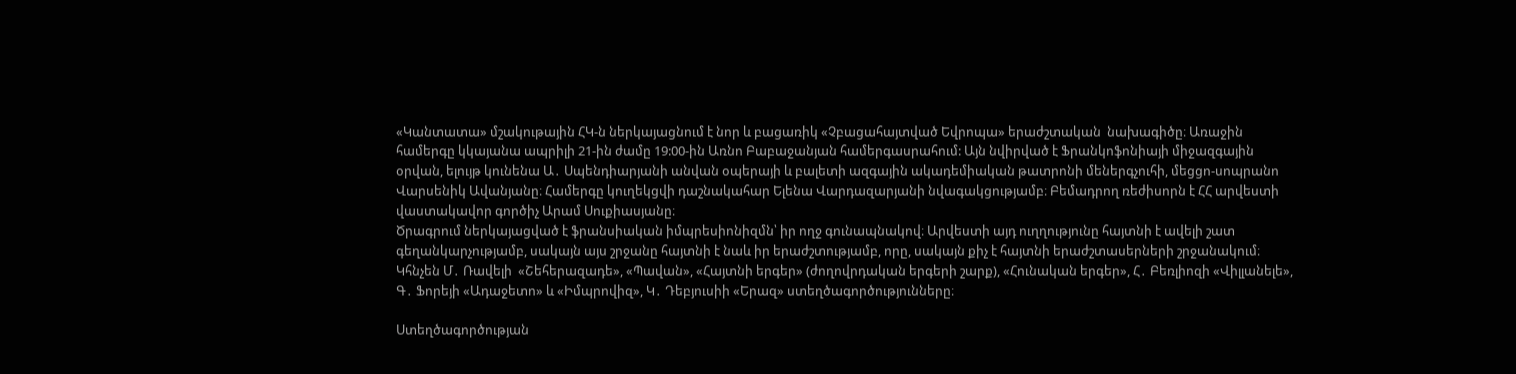«Կանտատա» մշակութային ՀԿ-ն ներկայացնում է նոր և բացառիկ «Չբացահայտված Եվրոպա» երաժշտական  նախագիծը։ Առաջին համերգը կկայանա ապրիլի 21-ին ժամը 19:00-ին Առնո Բաբաջանյան համերգասրահում: Այն նվիրված է Ֆրանկոֆոնիայի միջազգային օրվան, ելույթ կունենա Ա․ Սպենդիարյանի անվան օպերայի և բալետի ազգային ակադեմիական թատրոնի մեներգչուհի, մեցցո-սոպրանո Վարսենիկ Ավանյանը։ Համերգը կուղեկցվի դաշնակահար Ելենա Վարդազարյանի նվագակցությամբ։ Բեմադրող ռեժիսորն է ՀՀ արվեստի վաստակավոր գործիչ Արամ Սուքիասյանը։
Ծրագրում ներկայացված է ֆրանսիական իմպրեսիոնիզմն՝ իր ողջ գունապնակով։ Արվեստի այդ ուղղությունը հայտնի է ավելի շատ գեղանկարչությամբ, սակայն այս շրջանը հայտնի է նաև իր երաժշտությամբ, որը, սակայն քիչ է հայտնի երաժշտասերների շրջանակում։ Կհնչեն Մ․ Ռավելի  «Շեհերազադե», «Պավան», «Հայտնի երգեր» (ժողովրդական երգերի շարք), «Հունական երգեր», Հ․ Բեռլիոզի «Վիլլանելե», Գ․ Ֆորեյի «Ադաջետո» և «Իմպրովիզ», Կ․ Դեբյուսիի «Երազ» ստեղծագործությունները։

Ստեղծագործության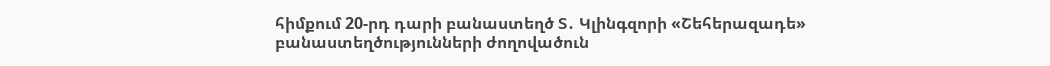հիմքում 20-րդ դարի բանաստեղծ Տ․ Կլինգզորի «Շեհերազադե» բանաստեղծությունների ժողովածուն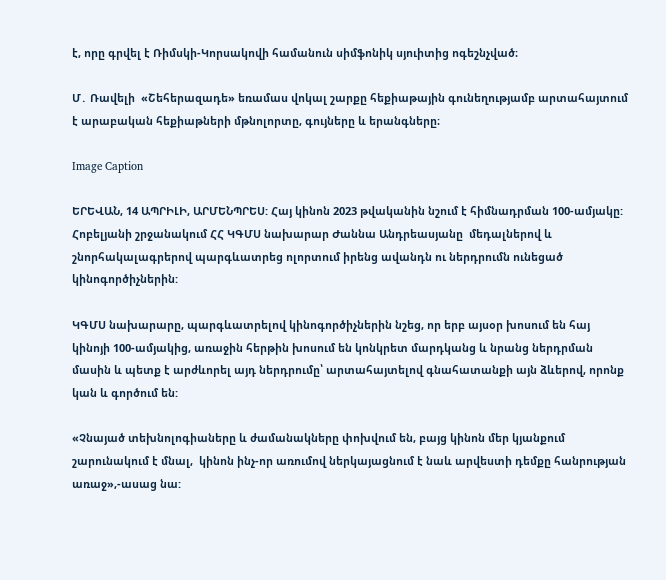է, որը գրվել է Ռիմսկի-Կորսակովի համանուն սիմֆոնիկ սյուիտից ոգեշնչված։

Մ․ Ռավելի  «Շեհերազադե» եռամաս վոկալ շարքը հեքիաթային գունեղությամբ արտահայտում է արաբական հեքիաթների մթնոլորտը, գույները և երանգները։

Image Caption

ԵՐԵՎԱՆ, 14 ԱՊՐԻԼԻ, ԱՐՄԵՆՊՐԵՍ: Հայ կինոն 2023 թվականին նշում է հիմնադրման 100-ամյակը: Հոբելյանի շրջանակում ՀՀ ԿԳՄՍ նախարար Ժաննա Անդրեասյանը  մեդալներով և  շնորհակալագրերով պարգևատրեց ոլորտում իրենց ավանդն ու ներդրումն ունեցած կինոգործիչներին:

ԿԳՄՍ նախարարը, պարգևատրելով կինոգործիչներին նշեց, որ երբ այսօր խոսում են հայ կինոյի 100-ամյակից, առաջին հերթին խոսում են կոնկրետ մարդկանց և նրանց ներդրման մասին և պետք է արժևորել այդ ներդրումը՝ արտահայտելով գնահատանքի այն ձևերով, որոնք կան և գործում են:

«Չնայած տեխնոլոգիաները և ժամանակները փոխվում են, բայց կինոն մեր կյանքում շարունակում է մնալ,  կինոն ինչ-որ առումով ներկայացնում է նաև արվեստի դեմքը հանրության առաջ»,-ասաց նա: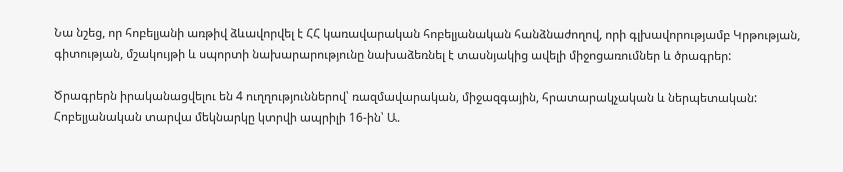Նա նշեց, որ հոբելյանի առթիվ ձևավորվել է ՀՀ կառավարական հոբելյանական հանձնաժողով, որի գլխավորությամբ Կրթության, գիտության, մշակույթի և սպորտի նախարարությունը նախաձեռնել է տասնյակից ավելի միջոցառումներ և ծրագրեր:

Ծրագրերն իրականացվելու են 4 ուղղություններով՝ ռազմավարական, միջազգային, հրատարակչական և ներպետական: Հոբելյանական տարվա մեկնարկը կտրվի ապրիլի 16-ին՝ Ա.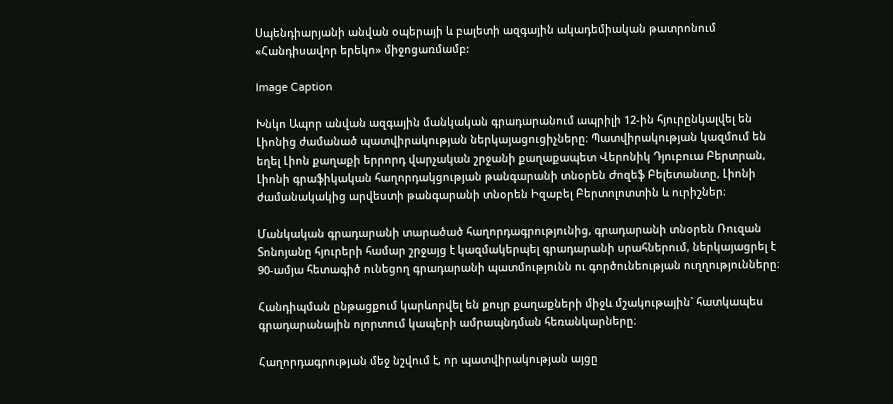Սպենդիարյանի անվան օպերայի և բալետի ազգային ակադեմիական թատրոնում «Հանդիսավոր երեկո» միջոցառմամբ:

Image Caption

Խնկո Ապոր անվան ազգային մանկական գրադարանում ապրիլի 12-ին հյուրընկալվել են Լիոնից ժամանած պատվիրակության ներկայացուցիչները։ Պատվիրակության կազմում են եղել Լիոն քաղաքի երրորդ վարչական շրջանի քաղաքապետ Վերոնիկ Դյուբուա Բերտրան, Լիոնի գրաֆիկական հաղորդակցության թանգարանի տնօրեն Ժոզեֆ Բելետանտը, Լիոնի ժամանակակից արվեստի թանգարանի տնօրեն Իզաբել Բերտոլոտտին և ուրիշներ։

Մանկական գրադարանի տարածած հաղորդագրությունից, գրադարանի տնօրեն Ռուզան Տոնոյանը հյուրերի համար շրջայց է կազմակերպել գրադարանի սրահներում, ներկայացրել է 90-ամյա հետագիծ ունեցող գրադարանի պատմությունն ու գործունեության ուղղությունները։

Հանդիպման ընթացքում կարևորվել են քույր քաղաքների միջև մշակութային` հատկապես գրադարանային ոլորտում կապերի ամրապնդման հեռանկարները։

Հաղորդագրության մեջ նշվում է, որ պատվիրակության այցը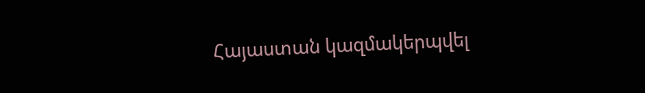Հայաստան կազմակերպվել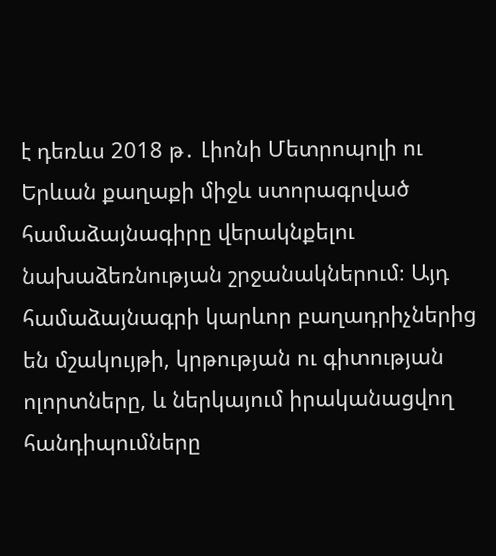է դեռևս 2018 թ․ Լիոնի Մետրոպոլի ու Երևան քաղաքի միջև ստորագրված համաձայնագիրը վերակնքելու նախաձեռնության շրջանակներում։ Այդ համաձայնագրի կարևոր բաղադրիչներից են մշակույթի, կրթության ու գիտության ոլորտները, և ներկայում իրականացվող հանդիպումները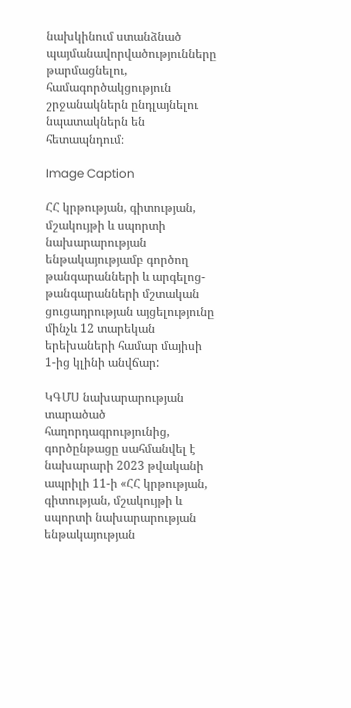նախկինում ստանձնած պայմանավորվածությունները թարմացնելու, համագործակցություն շրջանակներն ընդլայնելու նպատակներն են հետապնդում։

Image Caption

ՀՀ կրթության, գիտության, մշակույթի և սպորտի նախարարության ենթակայությամբ գործող թանգարանների և արգելոց-թանգարանների մշտական ցուցադրության այցելությունը մինչև 12 տարեկան երեխաների համար մայիսի 1-ից կլինի անվճար:

ԿԳՄՍ նախարարության տարածած հաղորդագրությունից, գործընթացը սահմանվել է նախարարի 2023 թվականի ապրիլի 11-ի «ՀՀ կրթության, գիտության, մշակույթի և սպորտի նախարարության ենթակայության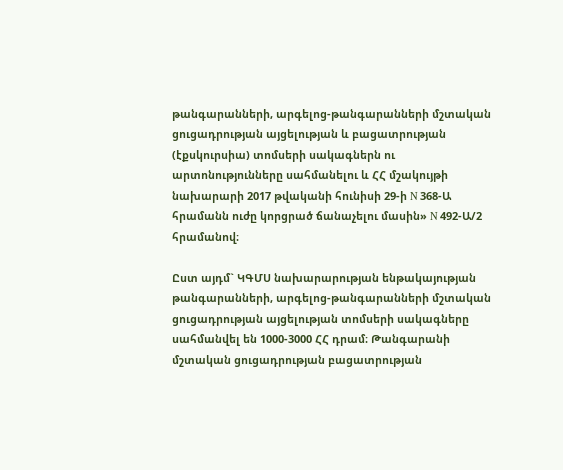թանգարանների, արգելոց-թանգարանների մշտական ցուցադրության այցելության և բացատրության (էքսկուրսիա) տոմսերի սակագներն ու արտոնությունները սահմանելու և ՀՀ մշակույթի նախարարի 2017 թվականի հունիսի 29-ի N 368-Ա հրամանն ուժը կորցրած ճանաչելու մասին» N 492-Ա/2 հրամանով։

Ըստ այդմ` ԿԳՄՍ նախարարության ենթակայության թանգարանների, արգելոց-թանգարանների մշտական ցուցադրության այցելության տոմսերի սակագները սահմանվել են 1000-3000 ՀՀ դրամ։ Թանգարանի մշտական ցուցադրության բացատրության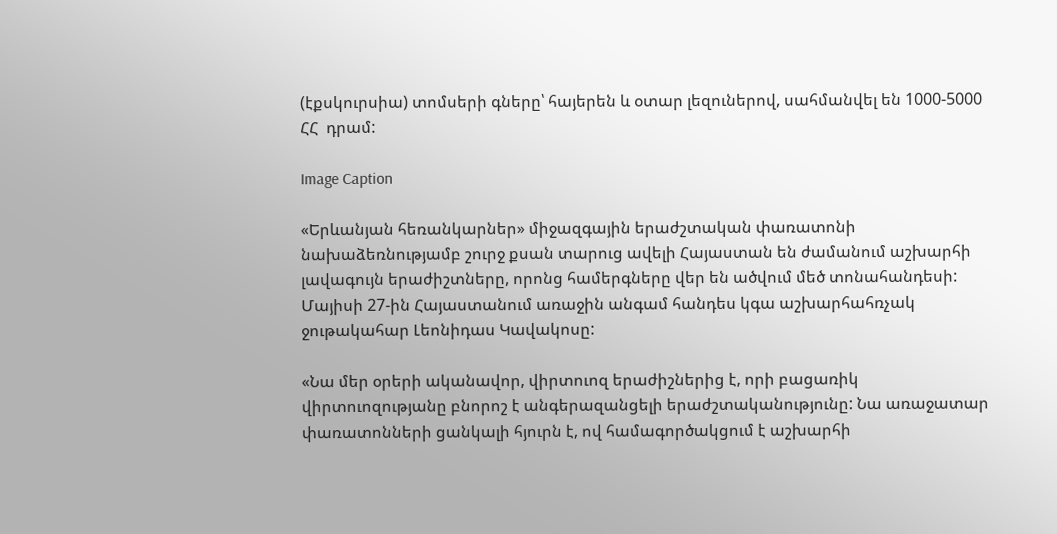(էքսկուրսիա) տոմսերի գները՝ հայերեն և օտար լեզուներով, սահմանվել են 1000-5000 ՀՀ  դրամ:

Image Caption

«Երևանյան հեռանկարներ» միջազգային երաժշտական փառատոնի նախաձեռնությամբ շուրջ քսան տարուց ավելի Հայաստան են ժամանում աշխարհի լավագույն երաժիշտները, որոնց համերգները վեր են ածվում մեծ տոնահանդեսի: Մայիսի 27-ին Հայաստանում առաջին անգամ հանդես կգա աշխարհահռչակ ջութակահար Լեոնիդաս Կավակոսը:

«Նա մեր օրերի ականավոր, վիրտուոզ երաժիշներից է, որի բացառիկ վիրտուոզությանը բնորոշ է անգերազանցելի երաժշտականությունը: Նա առաջատար փառատոնների ցանկալի հյուրն է, ով համագործակցում է աշխարհի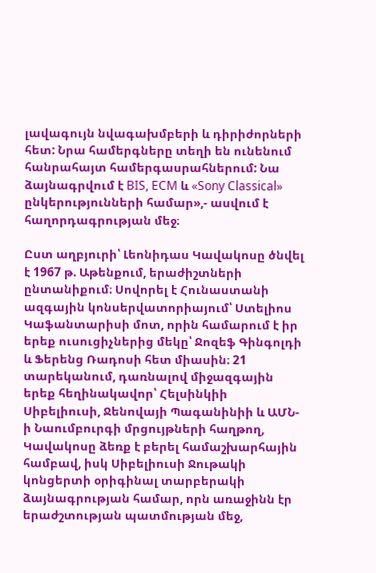լավագույն նվագախմբերի և դիրիժորների հետ: Նրա համերգները տեղի են ունենում հանրահայտ համերգասրահներում: Նա ձայնագրվում է BIS, ECM և «Sony Classical» ընկերությունների համար»,- ասվում է հաղորդագրության մեջ։

Ըստ աղբյուրի՝ Լեոնիդաս Կավակոսը ծնվել է 1967 թ. Աթենքում, երաժիշտների ընտանիքում։ Սովորել է Հունաստանի ազգային կոնսերվատորիայում՝ Ստելիոս Կաֆանտարիսի մոտ, որին համարում է իր երեք ուսուցիչներից մեկը՝ Ջոզեֆ Գինգոլդի և Ֆերենց Ռադոսի հետ միասին։ 21 տարեկանում, դառնալով միջազգային երեք հեղինակավոր՝ Հելսինկիի Սիբելիուսի, Ջենովայի Պագանինիի և ԱՄՆ-ի Նաումբուրգի մրցույթների հաղթող, Կավակոսը ձեռք է բերել համաշխարհային համբավ, իսկ Սիբելիուսի Ջութակի կոնցերտի օրիգինալ տարբերակի ձայնագրության համար, որն առաջինն էր երաժշտության պատմության մեջ,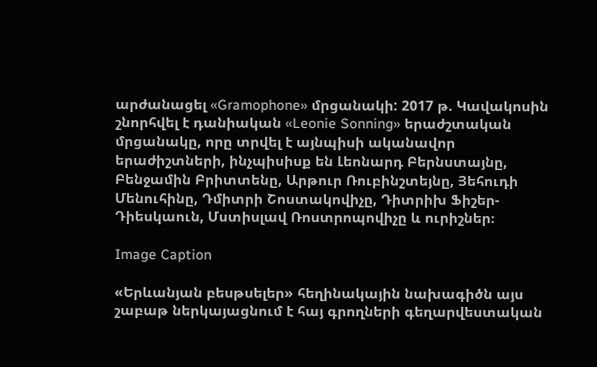արժանացել «Gramophone» մրցանակի: 2017 թ. Կավակոսին շնորհվել է դանիական «Leonie Sonning» երաժշտական մրցանակը, որը տրվել է այնպիսի ականավոր երաժիշտների, ինչպիսիսք են Լեոնարդ Բերնստայնը, Բենջամին Բրիտտենը, Արթուր Ռուբինշտեյնը, Յեհուդի Մենուհինը, Դմիտրի Շոստակովիչը, Դիտրիխ Ֆիշեր-Դիեսկաուն, Մստիսլավ Ռոստրոպովիչը և ուրիշներ։

Image Caption

«Երևանյան բեսթսելեր» հեղինակային նախագիծն այս շաբաթ ներկայացնում է հայ գրողների գեղարվեստական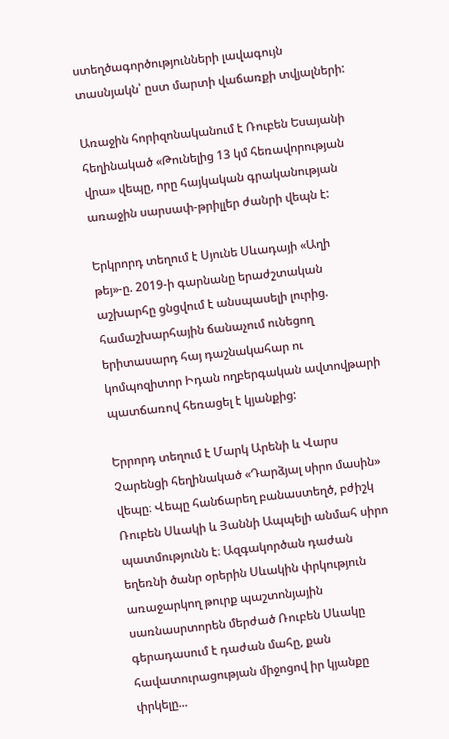ստեղծագործությունների լավագույն տասնյակն՝ ըստ մարտի վաճառքի տվյալների:

Առաջին հորիզոնականում է Ռուբեն Եսայանի հեղինակած «Թունելից 13 կմ հեռավորության վրա» վեպը, որը հայկական գրականության առաջին սարսափ-թրիլլեր ժանրի վեպն է:

Երկրորդ տեղում է Սյունե Սևադայի «Աղի թեյ»-ը. 2019-ի գարնանը երաժշտական աշխարհը ցնցվում է անսպասելի լուրից. համաշխարհային ճանաչում ունեցող  երիտասարդ հայ դաշնակահար ու կոմպոզիտոր Իդան ողբերգական ավտովթարի պատճառով հեռացել է կյանքից:

Երրորդ տեղում է Մարկ Արենի և Վարս Չարենցի հեղինակած «Դարձյալ սիրո մասին» վեպը։ Վեպը հանճարեղ բանաստեղծ, բժիշկ Ռուբեն Սևակի և Յաննի Ապպելի անմահ սիրո պատմությունն է։ Ազգակործան դաժան եղեռնի ծանր օրերին Սևակին փրկություն առաջարկող թուրք պաշտոնյային սառնասրտորեն մերժած Ռուբեն Սևակը գերադասում է դաժան մահը, քան հավատուրացության միջոցով իր կյանքը փրկելը...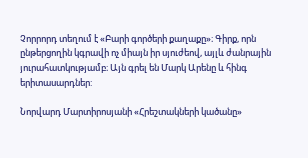Չորրորդ տեղում է «Բարի գործերի քաղաքը»։ Գիրք, որն ընթերցողին կգրավի ոչ միայն իր սյուժեով, այլև ժանրային յուրահատկությամբ։ Այն գրել են Մարկ Արենը և հինգ երիտասարդներ:

Նորվարդ Մարտիրոսյանի «Հրեշտակների կածանը»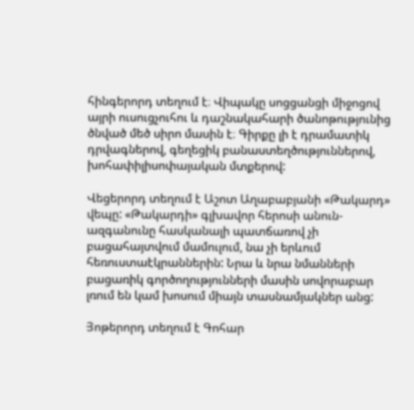հինգերորդ տեղում է։ Վիպակը սոցցանցի միջոցով այրի ուսուցչուհու և դաշնակահարի ծանոթությունից ծնված մեծ սիրո մասին է։ Գիրքը լի է դրամատիկ դրվագներով, գեղեցիկ բանաստեղծություններով, խոհափիլիսոփայական մտքերով:

Վեցերորդ տեղում է Աշոտ Աղաբաբյանի «Թակարդ» վեպը: «Թակարդի» գլխավոր հերոսի անուն-ազգանունը հասկանալի պատճառով չի բացահայտվում մամուլում, նա չի երևում հեռուստաէկրաններին: Նրա և նրա նմանների բացառիկ գործողությունների մասին սովորաբար լռում են կամ խոսում միայն տասնամյակներ անց:

Յոթերորդ տեղում է Գոհար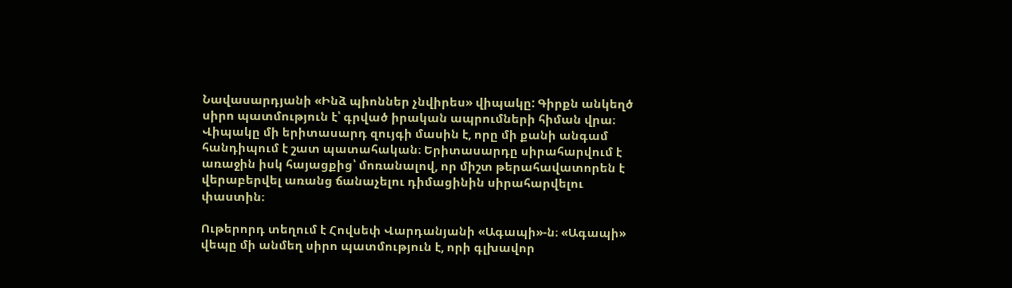Նավասարդյանի «Ինձ պիոններ չնվիրես» վիպակը: Գիրքն անկեղծ սիրո պատմություն է՝ գրված իրական ապրումների հիման վրա։ Վիպակը մի երիտասարդ զույգի մասին է, որը մի քանի անգամ հանդիպում է շատ պատահական։ Երիտասարդը սիրահարվում է առաջին իսկ հայացքից՝ մոռանալով, որ միշտ թերահավատորեն է վերաբերվել առանց ճանաչելու դիմացինին սիրահարվելու փաստին։

Ութերորդ տեղում է Հովսեփ Վարդանյանի «Ագապի»-ն։ «Ագապի» վեպը մի անմեղ սիրո պատմություն է, որի գլխավոր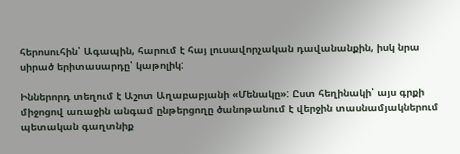հերոսուհին՝ Ագապին, հարում է հայ լուսավորչական դավանանքին, իսկ նրա սիրած երիտասարդը՝ կաթոլիկ:

Իններորդ տեղում է Աշոտ Աղաբաբյանի «Մենակը»: Ըստ հեղինակի՝ այս գրքի միջոցով առաջին անգամ ընթերցողը ծանոթանում է վերջին տասնամյակներում պետական գաղտնիք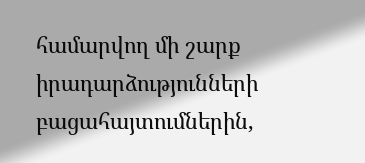համարվող մի շարք իրադարձությունների բացահայտումներին,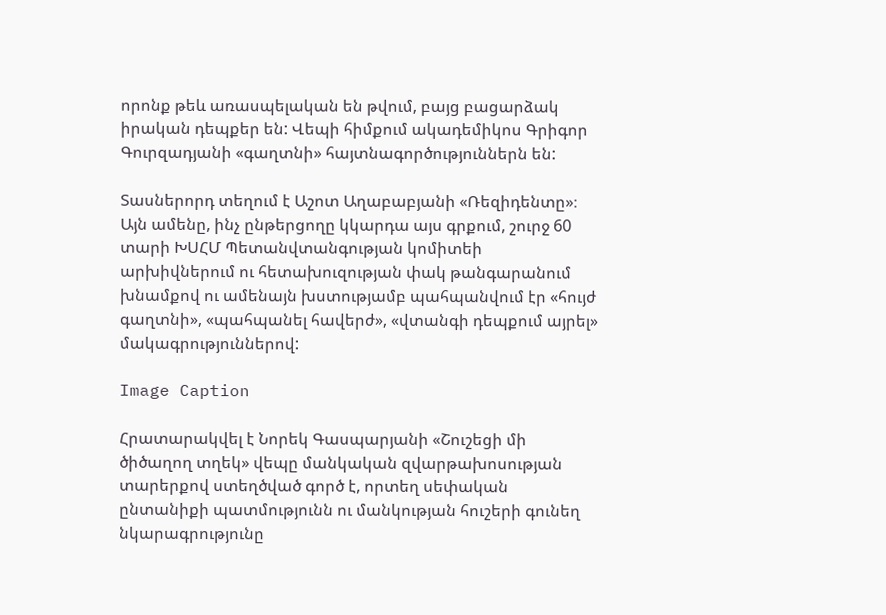որոնք թեև առասպելական են թվում, բայց բացարձակ իրական դեպքեր են: Վեպի հիմքում ակադեմիկոս Գրիգոր Գուրզադյանի «գաղտնի» հայտնագործություններն են:

Տասներորդ տեղում է Աշոտ Աղաբաբյանի «Ռեզիդենտը»։ Այն ամենը, ինչ ընթերցողը կկարդա այս գրքում, շուրջ 60 տարի ԽՍՀՄ Պետանվտանգության կոմիտեի արխիվներում ու հետախուզության փակ թանգարանում խնամքով ու ամենայն խստությամբ պահպանվում էր «հույժ գաղտնի», «պահպանել հավերժ», «վտանգի դեպքում այրել» մակագրություններով:

Image Caption

Հրատարակվել է Նորեկ Գասպարյանի «Շուշեցի մի ծիծաղող տղեկ» վեպը մանկական զվարթախոսության տարերքով ստեղծված գործ է, որտեղ սեփական ընտանիքի պատմությունն ու մանկության հուշերի գունեղ նկարագրությունը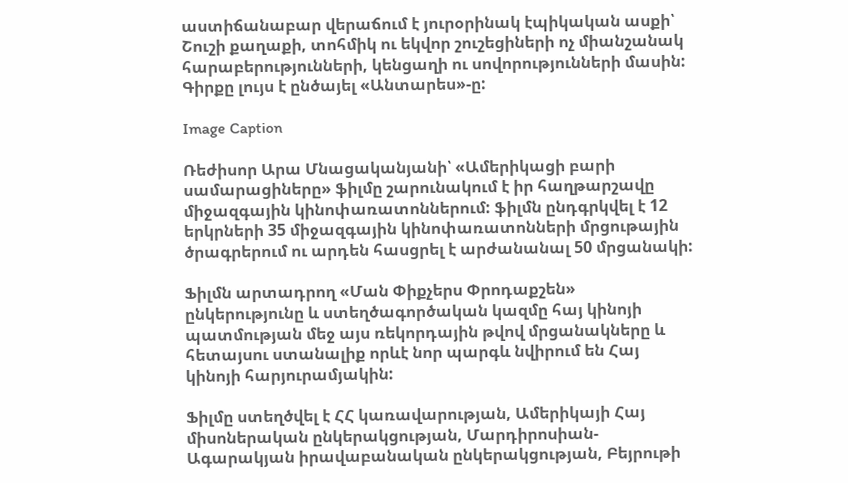աստիճանաբար վերաճում է յուրօրինակ էպիկական ասքի՝ Շուշի քաղաքի, տոհմիկ ու եկվոր շուշեցիների ոչ միանշանակ հարաբերությունների, կենցաղի ու սովորությունների մասին: Գիրքը լույս է ընծայել «Անտարես»-ը:

Image Caption

Ռեժիսոր Արա Մնացականյանի՝ «Ամերիկացի բարի սամարացիները» ֆիլմը շարունակում է իր հաղթարշավը միջազգային կինոփառատոններում: ֆիլմն ընդգրկվել է 12 երկրների 35 միջազգային կինոփառատոնների մրցութային ծրագրերում ու արդեն հասցրել է արժանանալ 50 մրցանակի:

Ֆիլմն արտադրող «Ման Փիքչերս Փրոդաքշեն» ընկերությունը և ստեղծագործական կազմը հայ կինոյի պատմության մեջ այս ռեկորդային թվով մրցանակները և հետայսու ստանալիք որևէ նոր պարգև նվիրում են Հայ կինոյի հարյուրամյակին:

Ֆիլմը ստեղծվել է ՀՀ կառավարության, Ամերիկայի Հայ միսոներական ընկերակցության, Մարդիրոսիան-Ագարակյան իրավաբանական ընկերակցության, Բեյրութի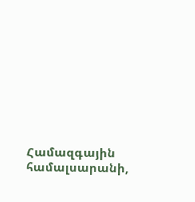Համազգային համալսարանի,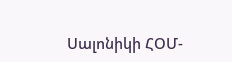Սալոնիկի ՀՕՄ-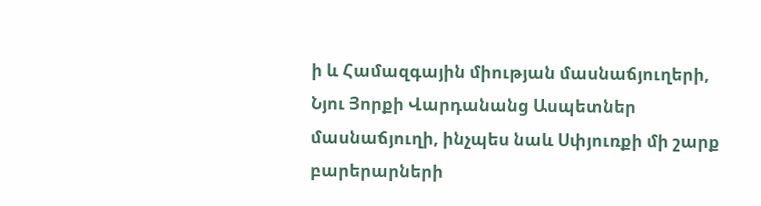ի և Համազգային միության մասնաճյուղերի, Նյու Յորքի Վարդանանց Ասպետներ մասնաճյուղի, ինչպես նաև Սփյուռքի մի շարք բարերարների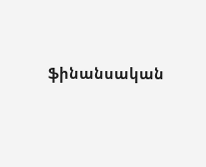ֆինանսական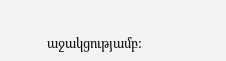աջակցությամբ: